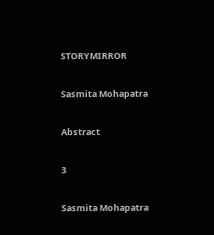STORYMIRROR

Sasmita Mohapatra

Abstract

3

Sasmita Mohapatra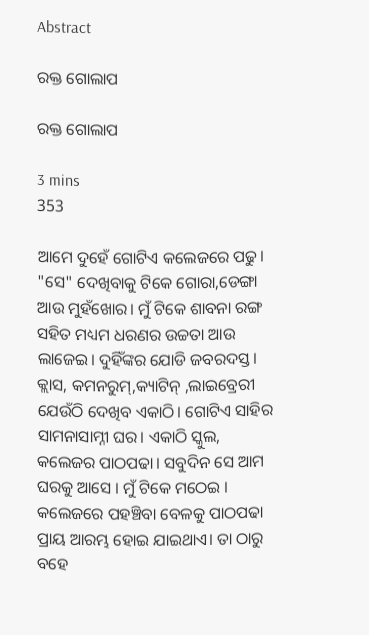Abstract

ରକ୍ତ ଗୋଲାପ

ରକ୍ତ ଗୋଲାପ

3 mins
353

ଆମେ ଦୁହେଁ ଗୋଟିଏ କଲେଜରେ ପଢୁ। "ସେ" ଦେଖିବାକୁ ଟିକେ ଗୋରା,ଡେଙ୍ଗା ଆଉ ମୁହଁଖୋର। ମୁଁ ଟିକେ ଶାବନା ରଙ୍ଗ ସହିତ ମଧ୍ୟମ ଧରଣର ଉଚ୍ଚତା ଆଉ ଲାଜେଇ। ଦୁହିଁଙ୍କର ଯୋଡି ଜବରଦସ୍ତ । କ୍ଲାସ, କମନରୁମ୍,କ୍ୟାଟିନ୍ ,ଲାଇବ୍ରେରୀ ଯେଉଁଠି ଦେଖିବ ଏକାଠି। ଗୋଟିଏ ସାହିର ସାମନାସାମ୍ନୀ ଘର। ଏକାଠି ସ୍କୁଲ, କଲେଜର ପାଠପଢା। ସବୁଦିନ ସେ ଆମ ଘରକୁ ଆସେ । ମୁଁ ଟିକେ ମଠେଇ । କଲେଜରେ ପହଞ୍ଚିବା ବେଳକୁ ପାଠପଢା ପ୍ରାୟ ଆରମ୍ଭ ହୋଇ ଯାଇଥାଏ। ତା ଠାରୁ ବହେ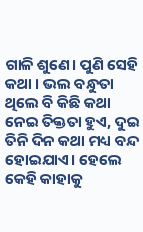ଗାଳି ଶୁଣେ। ପୁଣି ସେହି କଥା । ଭଲ ବନ୍ଧୁତା ଥିଲେ ବି କିଛି କଥା ନେଇ ତିକ୍ତତା ହୁଏ, ଦୁଇ ତିନି ଦିନ କଥା ମଧ୍ୟ ବନ୍ଦ ହୋଇଯାଏ। ହେଲେ କେହି କାହାକୁ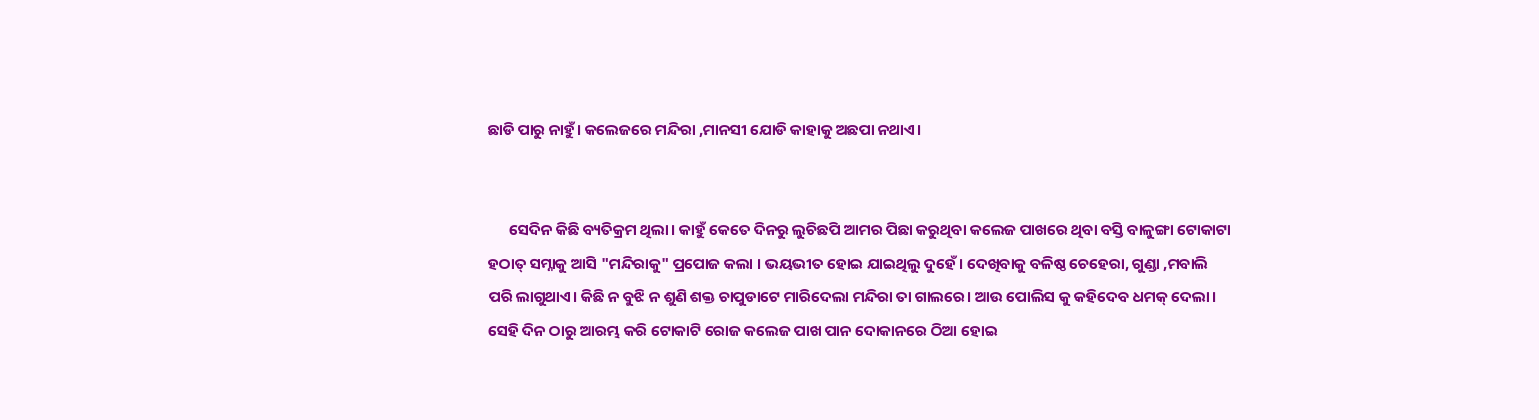ଛାଡି ପାରୁ ନାହୁଁ। କଲେଜରେ ମନ୍ଦିରା ,ମାନସୀ ଯୋଡି କାହାକୁ ଅଛପା ନଥାଏ।


      ସେଦିନ କିଛି ବ୍ୟତିକ୍ରମ ଥିଲା। କାହୁଁ କେତେ ଦିନରୁ ଲୁଚିଛପି ଆମର ପିଛା କରୁଥିବା କଲେଜ ପାଖରେ ଥିବା ବସ୍ତି ବାଳୁଙ୍ଗା ଟୋକାଟା ହଠାତ୍ ସମ୍ନାକୁ ଆସି "ମନ୍ଦିରାକୁ" ପ୍ରପୋଜ କଲା । ଭୟଭୀତ ହୋଇ ଯାଇଥିଲୁ ଦୁହେଁ। ଦେଖିବାକୁ ବଳିଷ୍ଠ ଚେହେରା, ଗୁଣ୍ଡା ,ମବାଲି ପରି ଲାଗୁଥାଏ। କିଛି ନ ବୁଝି ନ ଶୁଣି ଶକ୍ତ ଚାପୁଡାଟେ ମାରିଦେଲା ମନ୍ଦିରା ତା ଗାଲରେ। ଆଉ ପୋଲିସ କୁ କହିଦେବ ଧମକ୍ ଦେଲା। ସେହି ଦିନ ଠାରୁ ଆରମ୍ଭ କରି ଟୋକାଟି ରୋଜ କଲେଜ ପାଖ ପାନ ଦୋକାନରେ ଠିଆ ହୋଇ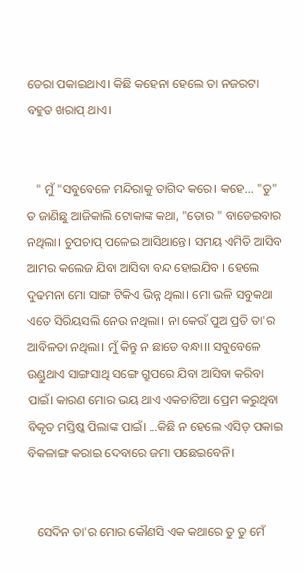ଡେରା ପକାଇଥାଏ। କିଛି କହେନା ହେଲେ ତା ନଜରଟା ବହୁତ ଖରାପ୍ ଥାଏ।


   " ମୁଁ "ସବୁବେଳେ ମନ୍ଦିରାକୁ ତାଗିଦ କରେ। କହେ... "ତୁ" ତ ଜାଣିଛୁ ଆଜିକାଲି ଟୋକାଙ୍କ କଥା, "ତୋର " ବାଡେଇବାର ନଥିଲା। ଚୁପଚାପ୍ ପଳେଇ ଆସିଥାନ୍ତେ। ସମୟ ଏମିତି ଆସିବ ଆମର କଲେଜ ଯିବା ଆସିବା ବନ୍ଦ ହୋଇଯିବ । ହେଲେ ଦୁଢମନା ମୋ ସାଙ୍ଗ ଟିକିଏ ଭିନ୍ନ ଥିଲା। ମୋ ଭଳି ସବୁକଥା ଏତେ ସିରିୟସଲି ନେଉ ନଥିଲା। ନା କେଉଁ ପୁଅ ପ୍ରତି ତା'ର ଆବିଳତା ନଥିଲା। ମୁଁ କିନ୍ତୁ ନ ଛାଡେ ବନ୍ଧା।। ସବୁବେଳେ ଉଣ୍ଡୁଥାଏ ସାଙ୍ଗସାଥି ସଙ୍ଗେ ଗ୍ରୁପରେ ଯିବା ଆସିବା କରିବା ପାଇଁ। କାରଣ ମୋର ଭୟ ଥାଏ ଏକଚାଟିଆ ପ୍ରେମ କରୁଥିବା ବିକୃତ ମସ୍ତିଷ୍କ ପିଲାଙ୍କ ପାଇଁ। ...କିଛି ନ ହେଲେ ଏସିଡ୍ ପକାଇ ବିକଳାଙ୍ଗ କରାଇ ଦେବାରେ ଜମା ପଛେଇବେନି।


   ସେଦିନ ତା'ର ମୋର କୌଣସି ଏକ କଥାରେ ତୁ ତୁ ମେଁ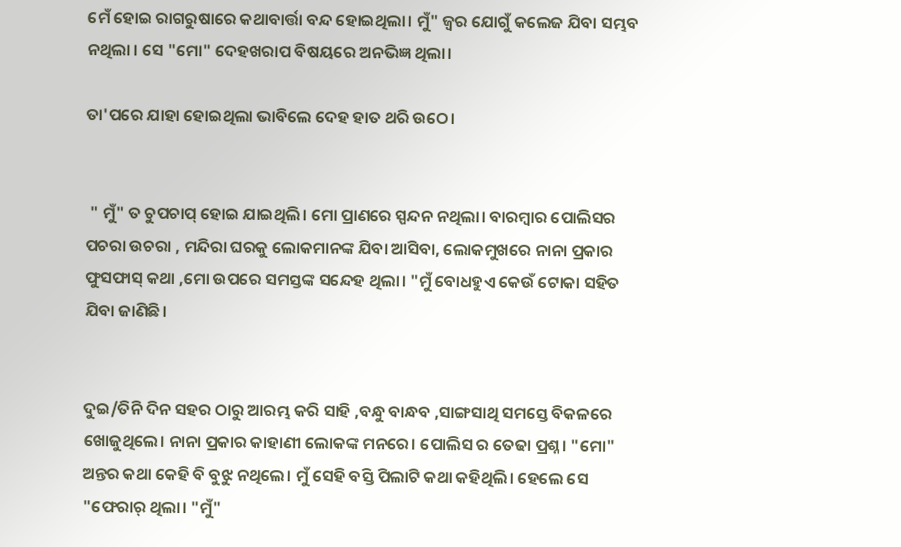ମେଁ ହୋଇ ରାଗରୁଷାରେ କଥାବାର୍ତ୍ତା ବନ୍ଦ ହୋଇଥିଲା। ମୁଁ" ଜ୍ବର ଯୋଗୁଁ କଲେଜ ଯିବା ସମ୍ଭବ ନଥିଲା । ସେ "ମୋ" ଦେହଖରାପ ବିଷୟରେ ଅନଭିଜ୍ଞ ଥିଲା।

ତା'ପରେ ଯାହା ହୋଇଥିଲା ଭାବିଲେ ଦେହ ହାତ ଥରି ଉଠେ।


 " ମୁଁ" ତ ଚୁପଚାପ୍ ହୋଇ ଯାଇଥିଲି। ମୋ ପ୍ରାଣରେ ସ୍ପନ୍ଦନ ନଥିଲା। ବାରମ୍ବାର ପୋଲିସର ପଚରା ଉଚରା , ମନ୍ଦିରା ଘରକୁ ଲୋକମାନଙ୍କ ଯିବା ଆସିବା, ଲୋକମୁଖରେ ନାନା ପ୍ରକାର ଫୁସଫାସ୍ କଥା ,ମୋ ଉପରେ ସମସ୍ତଙ୍କ ସନ୍ଦେହ ଥିଲା। "ମୁଁ ବୋଧହୁଏ କେଉଁ ଟୋକା ସହିତ ଯିବା ଜାଣିଛି।


ଦୁଇ/ତିନି ଦିନ ସହର ଠାରୁ ଆରମ୍ଭ କରି ସାହି ,ବନ୍ଧୁ ବାନ୍ଧବ ,ସାଙ୍ଗସାଥି ସମସ୍ତେ ବିକଳରେ ଖୋଜୁଥିଲେ। ନାନା ପ୍ରକାର କାହାଣୀ ଲୋକଙ୍କ ମନରେ। ପୋଲିସ ର ତେଢା ପ୍ରଶ୍ନ। "ମୋ" ଅନ୍ତର କଥା କେହି ବି ବୁଝୁ ନଥିଲେ। ମୁଁ ସେହି ବସ୍ତି ପିଲାଟି କଥା କହିଥିଲି। ହେଲେ ସେ "ଫେରାର୍ ଥିଲା। "ମୁଁ"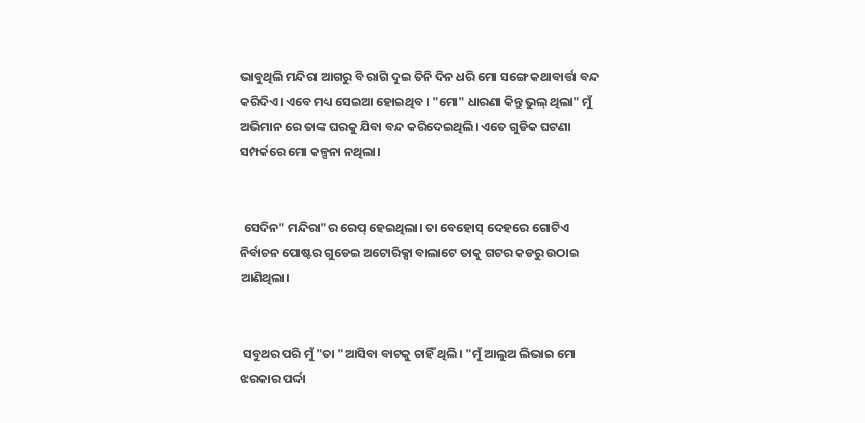ଭାବୁଥିଲି ମନ୍ଦିରା ଆଗରୁ ବି ରାଗି ଦୁଇ ତିନି ଦିନ ଧରି ମୋ ସଙ୍ଗେ କଥାବାର୍ତ୍ତା ବନ୍ଦ କରିଦିଏ। ଏବେ ମଧ୍ୟ ସେଇଆ ହୋଇଥିବ । "ମୋ" ଧାରଣା କିନ୍ତୁ ଭୁଲ୍ ଥିଲା" ମୁଁ ଅଭିମାନ ରେ ତାଙ୍କ ଘରକୁ ଯିବା ବନ୍ଦ କରିଦେଇଥିଲି। ଏତେ ଗୁଡିକ ଘଟଣା ସମ୍ପର୍କରେ ମୋ କଳ୍ପନା ନଥିଲା।


 ସେଦିନ" ମନ୍ଦିରା"ର ରେପ୍ ହେଇଥିଲା। ତା ବେହୋସ୍ ଦେହରେ ଗୋଟିଏ ନିର୍ବାଚନ ପୋଷ୍ଟର ଗୁଡେଇ ଅଟୋରିକ୍ସା ବାଲାଟେ ତାକୁ ଗଟର କଡରୁ ଉଠାଇ ଆଣିଥିଲା।


 ସବୁଥର ପରି ମୁଁ "ତା "ଆସିବା ବାଟକୁ ଚାହିଁ ଥିଲି। "ମୁଁ ଆଲୁଅ ଲିଭାଇ ମୋ ଝରକାର ପର୍ଦ୍ଦା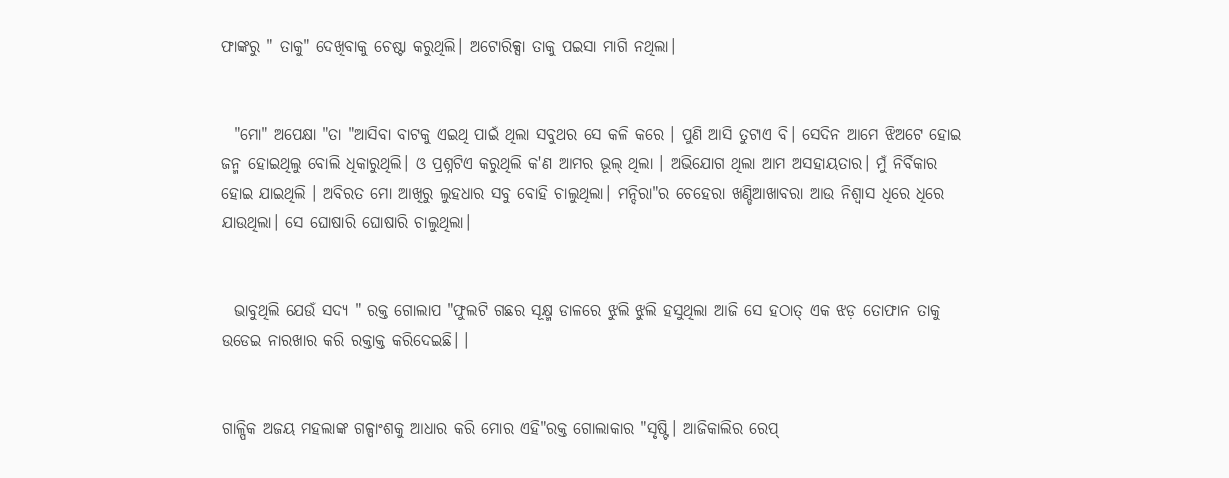ଫାଙ୍କରୁ " ତାକୁ" ଦେଖିବାକୁ ଚେଷ୍ଟା କରୁଥିଲି। ଅଟୋରିକ୍ସା ତାକୁ ପଇସା ମାଗି ନଥିଲା।


  "ମୋ" ଅପେକ୍ଷା "ତା "ଆସିବା ବାଟକୁ ଏଇଥି ପାଇଁ ଥିଲା ସବୁଥର ସେ କଳି କରେ । ପୁଣି ଆସି ତୁଟାଏ ବି। ସେଦିନ ଆମେ ଝିଅଟେ ହୋଇ ଜନ୍ମ ହୋଇଥିଲୁ ବୋଲି ଧିକାରୁଥିଲି। ଓ ପ୍ରଶ୍ନଟିଏ କରୁଥିଲି କ'ଣ ଆମର ଭୂଲ୍ ଥିଲା । ଅଭିଯୋଗ ଥିଲା ଆମ ଅସହାୟତାର। ମୁଁ ନିର୍ବିକାର ହୋଇ ଯାଇଥିଲି । ଅବିରତ ମୋ ଆଖିରୁ ଲୁହଧାର ସବୁ ବୋହି ଚାଲୁଥିଲା। ମନ୍ଦିରା"ର ଚେହେରା ଖଣ୍ଡିଆଖାବରା ଆଉ ନିଶ୍ବାସ ଧିରେ ଧିରେ ଯାଉଥିଲା। ସେ ଘୋଷାରି ଘୋଷାରି ଚାଲୁଥିଲା।


  ଭାବୁଥିଲି ଯେଉଁ ସଦ୍ୟ " ରକ୍ତ ଗୋଲାପ "ଫୁଲଟି ଗଛର ସୂକ୍ଷ୍ମ ଡାଳରେ ଝୁଲି ଝୁଲି ହସୁଥିଲା ଆଜି ସେ ହଠାତ୍ ଏକ ଝଡ଼ ତୋଫାନ ତାକୁ ଉଡେଇ ନାରଖାର କରି ରକ୍ତାକ୍ତ କରିଦେଇଛି। ।


ଗାଳ୍ପିକ ଅଜୟ ମହଲାଙ୍କ ଗଳ୍ପାଂଶକୁ ଆଧାର କରି ମୋର ଏହି"ରକ୍ତ ଗୋଲାକାର "ସୃଷ୍ଟି। ଆଜିକାଲିର ରେପ୍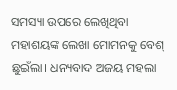ସମସ୍ୟା ଉପରେ ଲେଖିଥିବା ମହାଶୟଙ୍କ ଲେଖା ମୋମନକୁ ବେଶ୍ ଛୁଇଁଲା। ଧନ୍ୟବାଦ ଅଜୟ ମହଲା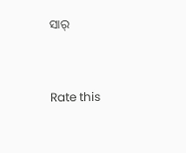ସାର୍


Rate this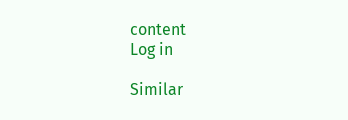content
Log in

Similar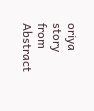oriya story from Abstract